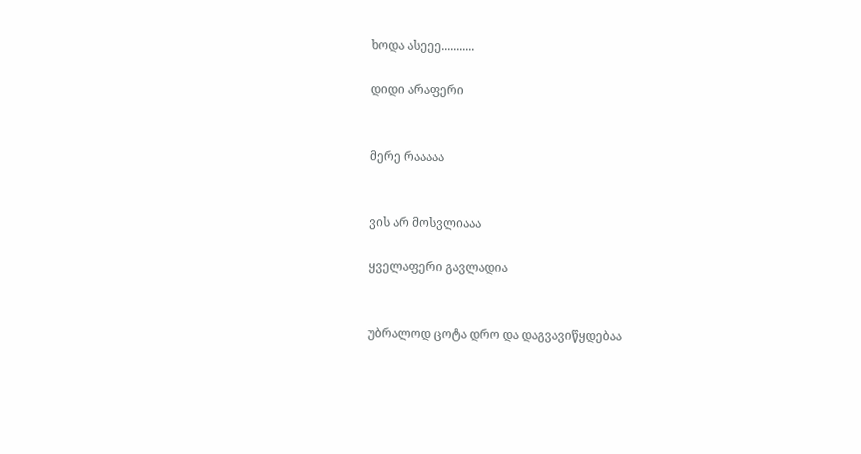ხოდა ასეეე...........

დიდი არაფერი


მერე რააააა


ვის არ მოსვლიააა

ყველაფერი გავლადია


უბრალოდ ცოტა დრო და დაგვავიწყდებაა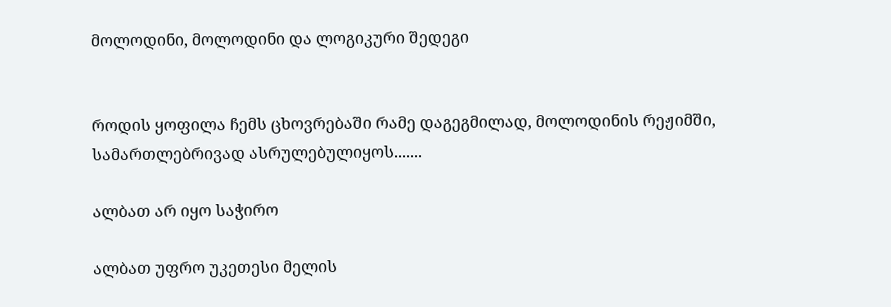მოლოდინი, მოლოდინი და ლოგიკური შედეგი


როდის ყოფილა ჩემს ცხოვრებაში რამე დაგეგმილად, მოლოდინის რეჟიმში, სამართლებრივად ასრულებულიყოს.......

ალბათ არ იყო საჭირო

ალბათ უფრო უკეთესი მელის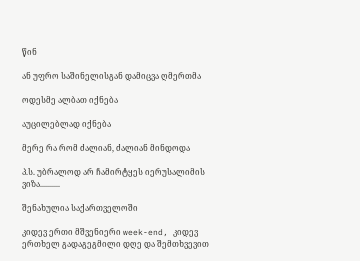წინ

ან უფრო საშინელისგან დამიცვა ღმერთმა

ოდესმე ალბათ იქნება

აუცილებლად იქნება

მერე რა რომ ძალიან, ძალიან მინდოდა

პ.ს. უბრალოდ არ ჩამირტყეს იერუსალიმის ვიზა..........

შენახულია საქართველოში

კიდევ ერთი მშვენიერი week-end, კიდევ ერთხელ გადაგეგმილი დღე და შემთხვევით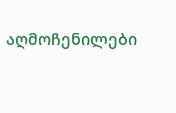აღმოჩენილები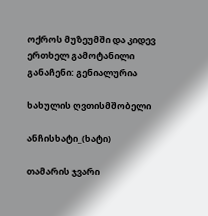ოქროს მუზეუმში და კიდევ ერთხელ გამოტანილი განაჩენი: გენიალურია

ხახულის ღვთისმშობელი

ანჩისხატი_(ხატი)

თამარის ჯვარი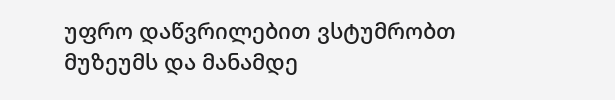უფრო დაწვრილებით ვსტუმრობთ მუზეუმს და მანამდე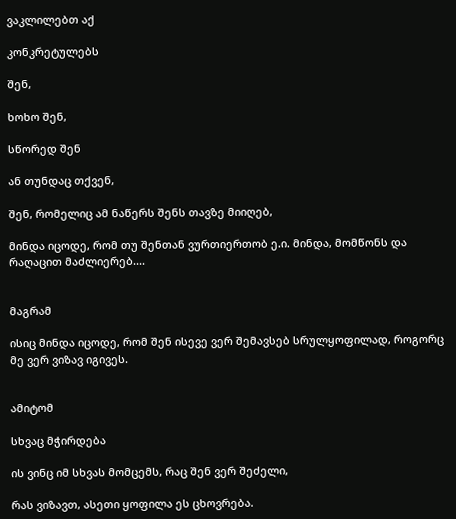ვაკლილებთ აქ

კონკრეტულებს

შენ,

ხოხო შენ,

სწორედ შენ

ან თუნდაც თქვენ,

შენ, რომელიც ამ ნაწერს შენს თავზე მიიღებ,

მინდა იცოდე, რომ თუ შენთან ვურთიერთობ ე.ი. მინდა, მომწონს და რაღაცით მაძლიერებ....


მაგრამ

ისიც მინდა იცოდე, რომ შენ ისევე ვერ შემავსებ სრულყოფილად, როგორც მე ვერ ვიზავ იგივეს.


ამიტომ

სხვაც მჭირდება

ის ვინც იმ სხვას მომცემს, რაც შენ ვერ შეძელი,

რას ვიზავთ, ასეთი ყოფილა ეს ცხოვრება.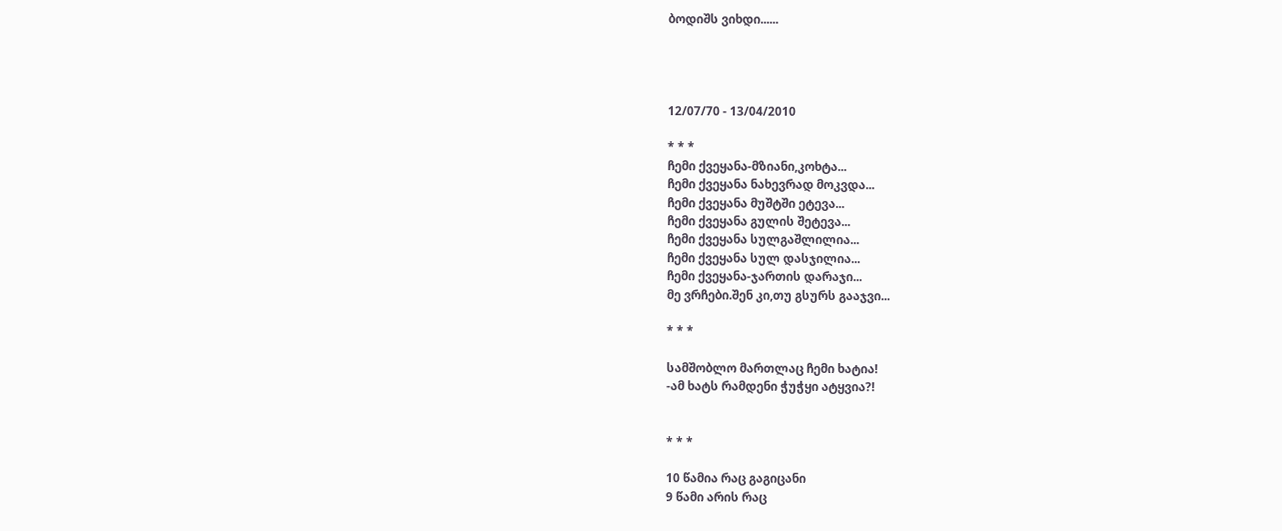ბოდიშს ვიხდი......




12/07/70 - 13/04/2010

* * *
ჩემი ქვეყანა-მზიანი,კოხტა...
ჩემი ქვეყანა ნახევრად მოკვდა...
ჩემი ქვეყანა მუშტში ეტევა...
ჩემი ქვეყანა გულის შეტევა...
ჩემი ქვეყანა სულგაშლილია...
ჩემი ქვეყანა სულ დასჯილია...
ჩემი ქვეყანა-ჯართის დარაჯი...
მე ვრჩები.შენ კი,თუ გსურს გააჯვი...

* * *

სამშობლო მართლაც ჩემი ხატია!
-ამ ხატს რამდენი ჭუჭყი ატყვია?!


* * *

10 წამია რაც გაგიცანი
9 წამი არის რაც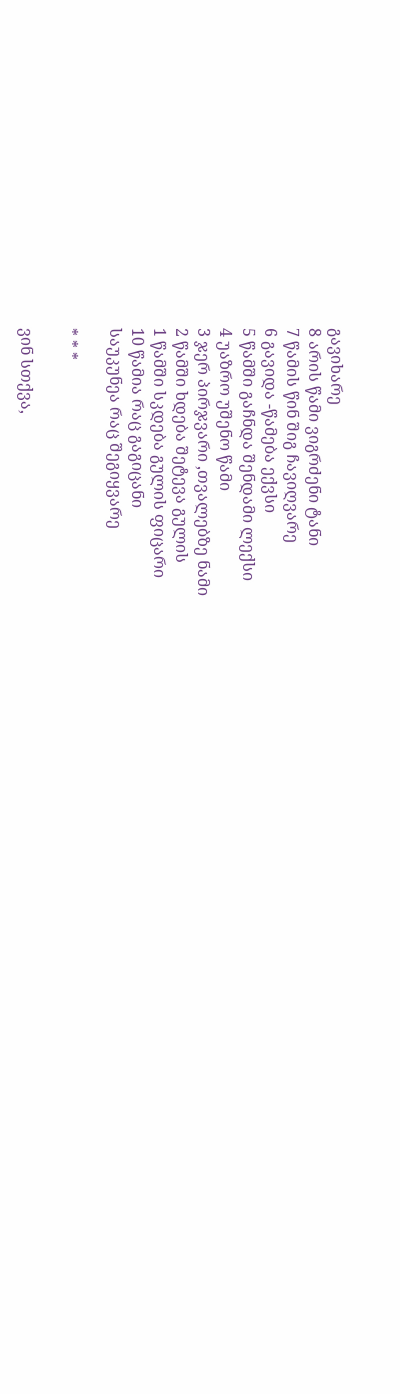გავიხარე
8 არის წამი ვიგრძენი ტანი
7 წამის წინ შიგ ჩავიღვარე
6 გავიდა -წამება ექვსი
5 წამში გაჩნდა შენდამი ლექსი
4 უაზრო უშენო წამი
3 ჯერ პირჯვარი ,თვალებზე ნამი
2 წამში ხდება შეტევა გულის
1 წამში სკდება გულის ფიცარი
10 წამია რაც გაგიცანი
საუკუნეა რაც შეგიყვარე

* * *

ვინ სთქვა,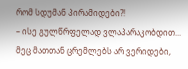რომ სდუმან პირამიდები?!
– ისე გულწრფელად ვლაპარაკობდით...
მეც მათთან ცრემლებს არ ვერიდები,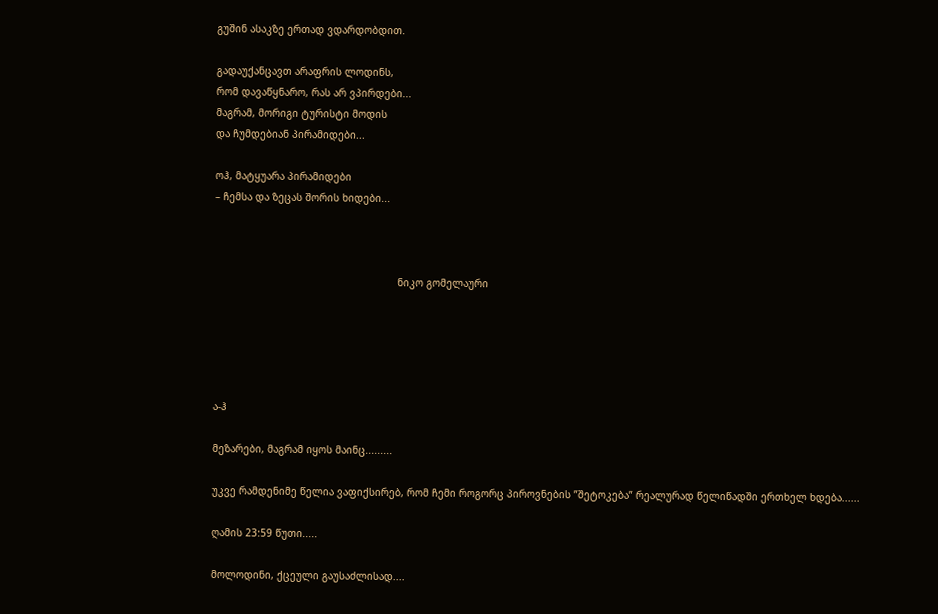გუშინ ასაკზე ერთად ვდარდობდით.

გადაუქანცავთ არაფრის ლოდინს,
რომ დავაწყნარო, რას არ ვპირდები...
მაგრამ, მორიგი ტურისტი მოდის
და ჩუმდებიან პირამიდები...

ოჰ, მატყუარა პირამიდები
– ჩემსა და ზეცას შორის ხიდები...



                                                             ნიკო გომელაური





ა-ჰ

მეზარები, მაგრამ იყოს მაინც.........

უკვე რამდენიმე წელია ვაფიქსირებ, რომ ჩემი როგორც პიროვნების ”შეტოკება” რეალურად წელიწადში ერთხელ ხდება......

ღამის 23:59 წუთი.....

მოლოდინი, ქცეული გაუსაძლისად....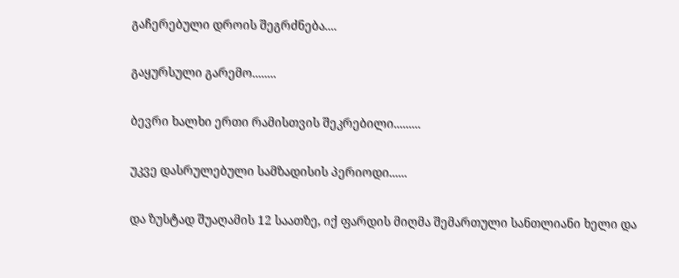გაჩერებული დროის შეგრძნება....

გაყურსული გარემო........

ბევრი ხალხი ერთი რამისთვის შეკრებილი.........

უკვე დასრულებული სამზადისის პერიოდი......

და ზუსტად შუაღამის 12 საათზე, იქ ფარდის მიღმა შემართული სანთლიანი ხელი და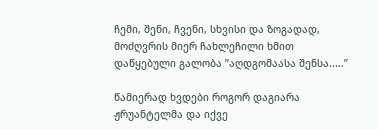ჩემი, შენი, ჩვენი, სხვისი და ზოგადად, მოძღვრის მიერ ჩახლეჩილი ხმით დაწყებული გალობა ”აღდგომაასა შენსა.....”

წამიერად ხვდები როგორ დაგიარა ჟრუანტელმა და იქვე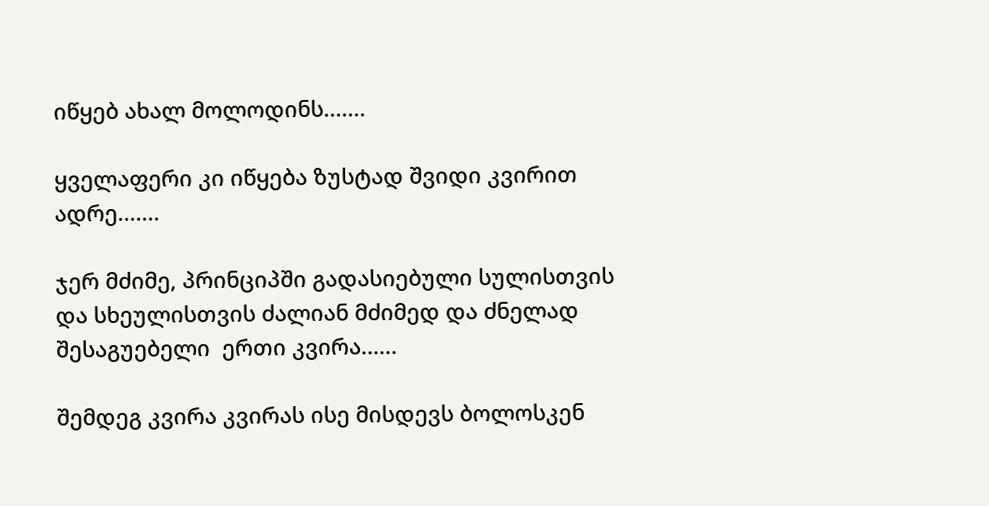იწყებ ახალ მოლოდინს.......

ყველაფერი კი იწყება ზუსტად შვიდი კვირით ადრე.......

ჯერ მძიმე, პრინციპში გადასიებული სულისთვის და სხეულისთვის ძალიან მძიმედ და ძნელად შესაგუებელი  ერთი კვირა......

შემდეგ კვირა კვირას ისე მისდევს ბოლოსკენ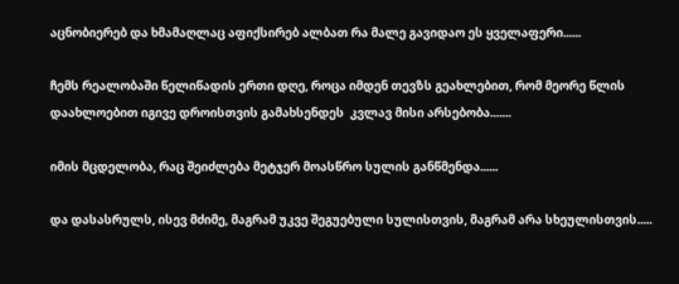აცნობიერებ და ხმამაღლაც აფიქსირებ ალბათ რა მალე გავიდაო ეს ყველაფერი......

ჩემს რეალობაში წელიწადის ერთი დღე, როცა იმდენ თევზს გეახლებით, რომ მეორე წლის დაახლოებით იგივე დროისთვის გამახსენდეს  კვლავ მისი არსებობა.......

იმის მცდელობა, რაც შეიძლება მეტჯერ მოასწრო სულის განწმენდა......

და დასასრულს, ისევ მძიმე, მაგრამ უკვე შეგუებული სულისთვის, მაგრამ არა სხეულისთვის.....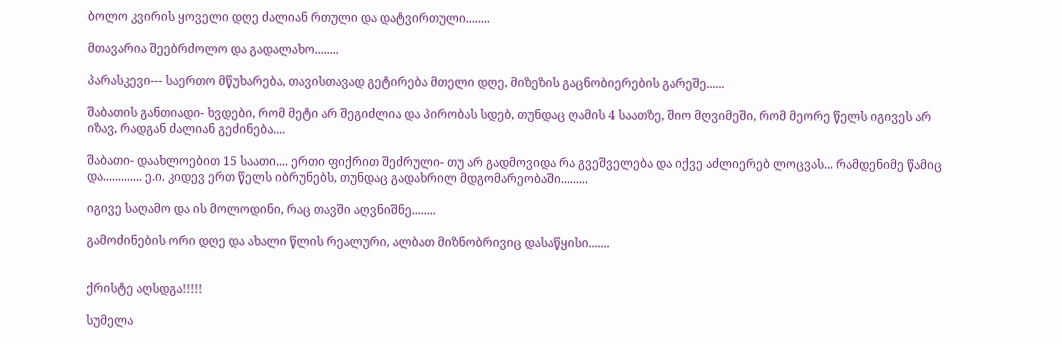ბოლო კვირის ყოველი დღე ძალიან რთული და დატვირთული........

მთავარია შეებრძოლო და გადალახო........

პარასკევი--- საერთო მწუხარება, თავისთავად გეტირება მთელი დღე, მიზეზის გაცნობიერების გარეშე......

შაბათის განთიადი- ხვდები, რომ მეტი არ შეგიძლია და პირობას სდებ, თუნდაც ღამის 4 საათზე, შიო მღვიმეში, რომ მეორე წელს იგივეს არ იზავ, რადგან ძალიან გეძინება....

შაბათი- დაახლოებით 15 საათი.... ერთი ფიქრით შეძრული- თუ არ გადმოვიდა რა გვეშველება და იქვე აძლიერებ ლოცვას... რამდენიმე წამიც და............. ე.ი. კიდევ ერთ წელს იბრუნებს, თუნდაც გადახრილ მდგომარეობაში.........

იგივე საღამო და ის მოლოდინი, რაც თავში აღვნიშნე........

გამოძინების ორი დღე და ახალი წლის რეალური, ალბათ მიზნობრივიც დასაწყისი.......


ქრისტე აღსდგა!!!!!

სუმელა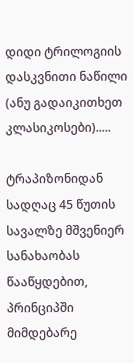დიდი ტრილოგიის დასკვნითი ნაწილი (ანუ გადაიკითხეთ კლასიკოსები).....

ტრაპიზონიდან სადღაც 45 წუთის სავალზე მშვენიერ სანახაობას წააწყდებით, პრინციპში მიმდებარე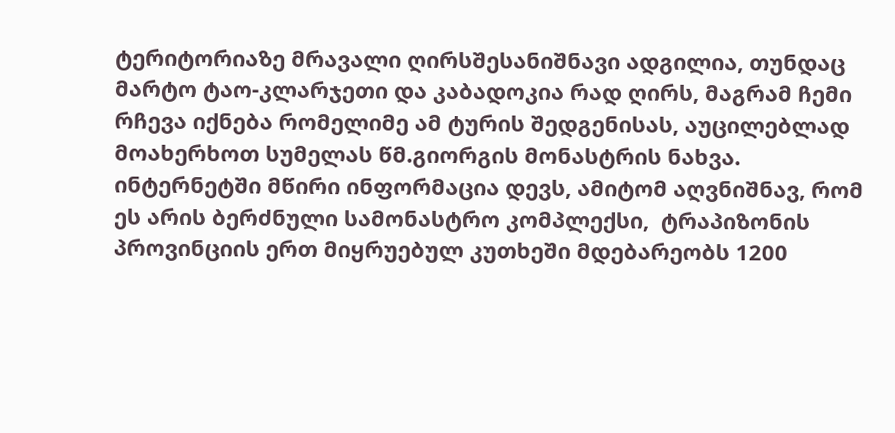ტერიტორიაზე მრავალი ღირსშესანიშნავი ადგილია, თუნდაც მარტო ტაო-კლარჯეთი და კაბადოკია რად ღირს, მაგრამ ჩემი რჩევა იქნება რომელიმე ამ ტურის შედგენისას, აუცილებლად მოახერხოთ სუმელას წმ.გიორგის მონასტრის ნახვა. ინტერნეტში მწირი ინფორმაცია დევს, ამიტომ აღვნიშნავ, რომ ეს არის ბერძნული სამონასტრო კომპლექსი,  ტრაპიზონის პროვინციის ერთ მიყრუებულ კუთხეში მდებარეობს 1200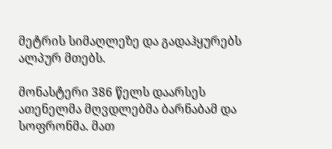მეტრის სიმაღლეზე და გადაჰყურებს ალპურ მთებს.

მონასტერი 386 წელს დაარსეს ათენელმა მღვდლებმა ბარნაბამ და სოფრონმა. მათ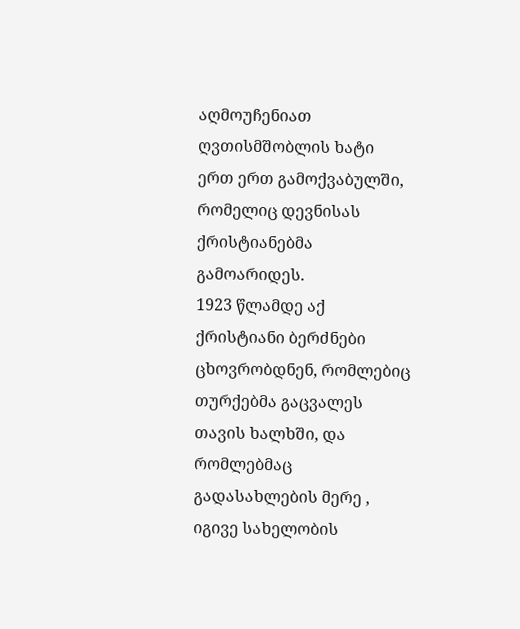აღმოუჩენიათ ღვთისმშობლის ხატი ერთ ერთ გამოქვაბულში, რომელიც დევნისას ქრისტიანებმა გამოარიდეს.
1923 წლამდე აქ ქრისტიანი ბერძნები ცხოვრობდნენ, რომლებიც თურქებმა გაცვალეს თავის ხალხში, და რომლებმაც გადასახლების მერე , იგივე სახელობის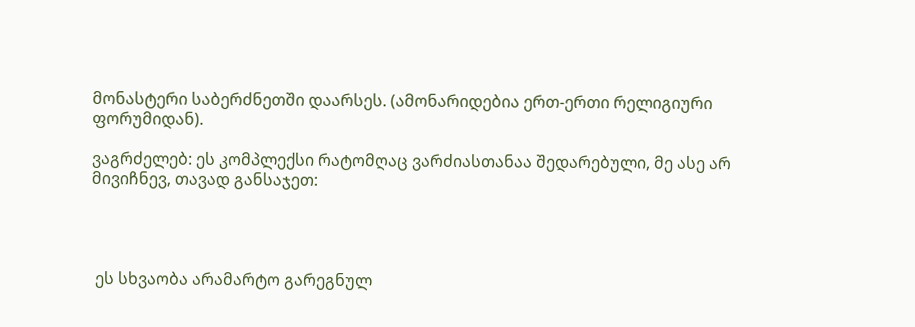მონასტერი საბერძნეთში დაარსეს. (ამონარიდებია ერთ-ერთი რელიგიური ფორუმიდან).

ვაგრძელებ: ეს კომპლექსი რატომღაც ვარძიასთანაა შედარებული, მე ასე არ მივიჩნევ, თავად განსაჯეთ:




 ეს სხვაობა არამარტო გარეგნულ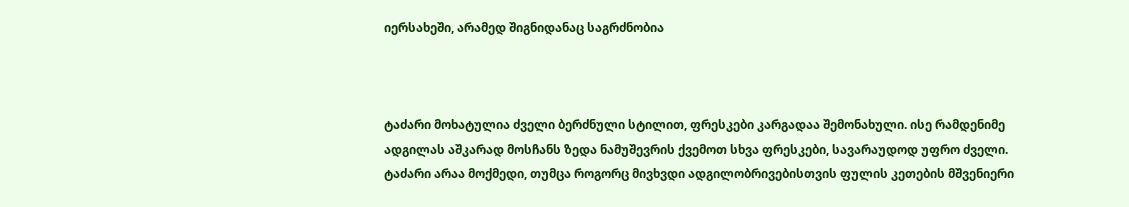იერსახეში, არამედ შიგნიდანაც საგრძნობია



ტაძარი მოხატულია ძველი ბერძნული სტილით, ფრესკები კარგადაა შემონახული. ისე რამდენიმე ადგილას აშკარად მოსჩანს ზედა ნამუშევრის ქვემოთ სხვა ფრესკები, სავარაუდოდ უფრო ძველი. ტაძარი არაა მოქმედი, თუმცა როგორც მივხვდი ადგილობრივებისთვის ფულის კეთების მშვენიერი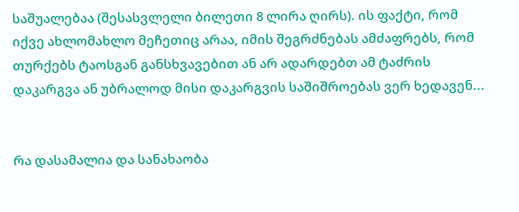საშუალებაა (შესასვლელი ბილეთი 8 ლირა ღირს). ის ფაქტი, რომ იქვე ახლომახლო მეჩეთიც არაა, იმის შეგრძნებას ამძაფრებს, რომ თურქებს ტაოსგან განსხვავებით ან არ ადარდებთ ამ ტაძრის დაკარგვა ან უბრალოდ მისი დაკარგვის საშიშროებას ვერ ხედავენ...


რა დასამალია და სანახაობა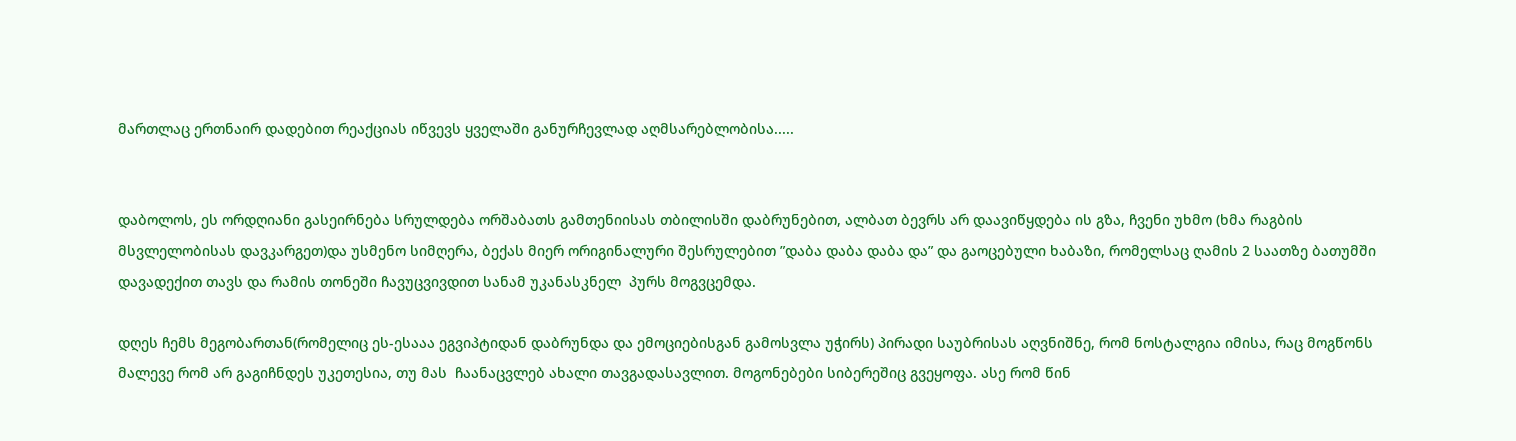მართლაც ერთნაირ დადებით რეაქციას იწვევს ყველაში განურჩევლად აღმსარებლობისა.....


დაბოლოს, ეს ორდღიანი გასეირნება სრულდება ორშაბათს გამთენიისას თბილისში დაბრუნებით, ალბათ ბევრს არ დაავიწყდება ის გზა, ჩვენი უხმო (ხმა რაგბის მსვლელობისას დავკარგეთ)და უსმენო სიმღერა, ბექას მიერ ორიგინალური შესრულებით ”დაბა დაბა დაბა და” და გაოცებული ხაბაზი, რომელსაც ღამის 2 საათზე ბათუმში დავადექით თავს და რამის თონეში ჩავუცვივდით სანამ უკანასკნელ  პურს მოგვცემდა.

დღეს ჩემს მეგობართან(რომელიც ეს-ესააა ეგვიპტიდან დაბრუნდა და ემოციებისგან გამოსვლა უჭირს) პირადი საუბრისას აღვნიშნე, რომ ნოსტალგია იმისა, რაც მოგწონს მალევე რომ არ გაგიჩნდეს უკეთესია, თუ მას  ჩაანაცვლებ ახალი თავგადასავლით. მოგონებები სიბერეშიც გვეყოფა. ასე რომ წინ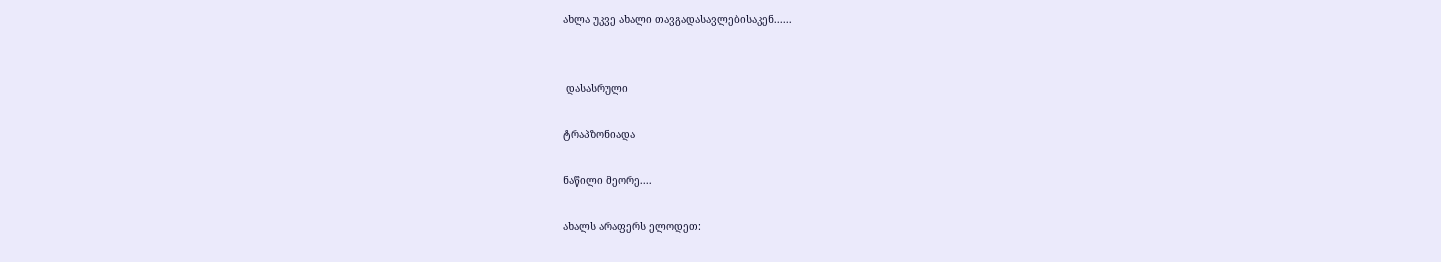ახლა უკვე ახალი თავგადასავლებისაკენ......


 დასასრული

ტრაპზონიადა

ნაწილი მეორე....

ახალს არაფერს ელოდეთ: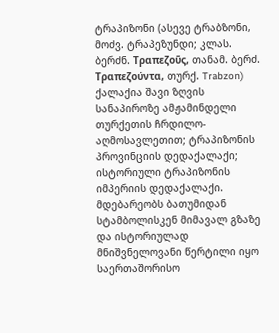ტრაპიზონი (ასევე ტრაბზონი, მოძვ. ტრაპეზუნდი; კლას. ბერძნ. Τραπεζοῦς, თანამ. ბერძ. Τραπεζούντα, თურქ. Trabzon) ქალაქია შავი ზღვის სანაპიროზე ამჟამინდელი თურქეთის ჩრდილო-აღმოსავლეთით; ტრაპიზონის პროვინციის დედაქალაქი; ისტორიული ტრაპიზონის იმპერიის დედაქალაქი. მდებარეობს ბათუმიდან სტამბოლისკენ მიმავალ გზაზე და ისტორიულად მნიშვნელოვანი წერტილი იყო საერთაშორისო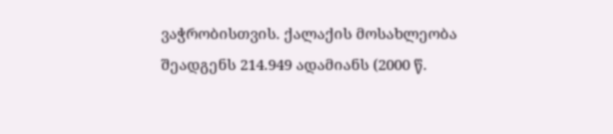ვაჭრობისთვის. ქალაქის მოსახლეობა შეადგენს 214.949 ადამიანს (2000 წ.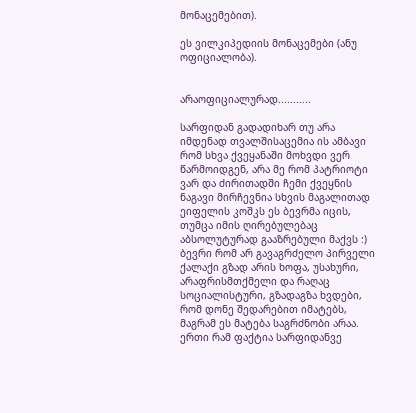მონაცემებით).

ეს ვილკიპედიის მონაცემები (ანუ ოფიციალობა).


არაოფიციალურად...........

სარფიდან გადადიხარ თუ არა იმდენად თვალშისაცემია ის ამბავი რომ სხვა ქვეყანაში მოხვდი ვერ წარმოიდგენ, არა მე რომ პატრიოტი ვარ და ძირითადში ჩემი ქვეყნის ნაგავი მირჩევნია სხვის მაგალითად ეიფელის კოშკს ეს ბევრმა იცის, თუმცა იმის ღირებულებაც აბსოლუტურად გააზრებული მაქვს :) ბევრი რომ არ გავაგრძელო პირველი ქალაქი გზად არის ხოფა, უსახური, არაფრისმთქმელი და რაღაც სოციალისტური, გზადაგზა ხვდები, რომ დონე შედარებით იმატებს, მაგრამ ეს მატება საგრძნობი არაა. ერთი რამ ფაქტია სარფიდანვე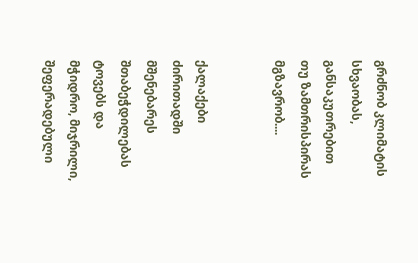გრძნობ კლიმატის სხვაობას, განსაკუთრებით თუ ზამთრისპირას მგზავრობ....


ქალაქები ძირითადში მშენებარეს შთაბეჭდილებას ტოვებს და მჭიდრო, მიჯრილი, შეფერადებული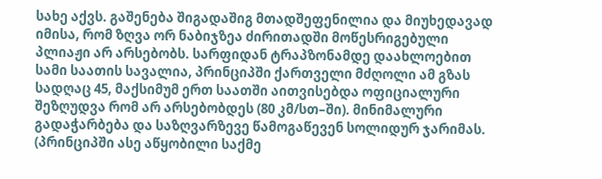სახე აქვს. გაშენება შიგადაშიგ მთადშეფენილია და მიუხედავად იმისა, რომ ზღვა ორ ნაბიჯზეა ძირითადში მოწესრიგებული პლიაჟი არ არსებობს. სარფიდან ტრაპზონამდე დაახლოებით სამი საათის სავალია, პრინციპში ქართველი მძღოლი ამ გზას სადღაც 45, მაქსიმუმ ერთ საათში აითვისებდა ოფიციალური შეზღუდვა რომ არ არსებობდეს (80 კმ/სთ–ში). მინიმალური გადაჭარბება და საზღვარზევე წამოგაწევენ სოლიდურ ჯარიმას. (პრინციპში ასე აწყობილი საქმე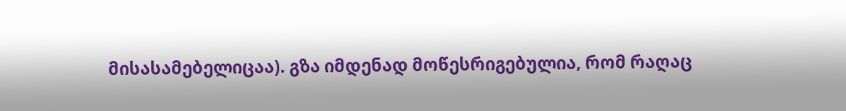მისასამებელიცაა). გზა იმდენად მოწესრიგებულია, რომ რაღაც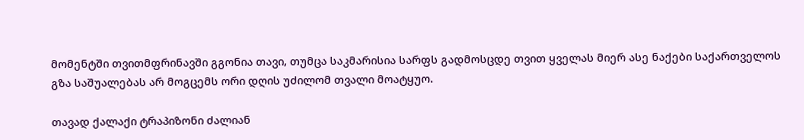მომენტში თვითმფრინავში გგონია თავი, თუმცა საკმარისია სარფს გადმოსცდე თვით ყველას მიერ ასე ნაქები საქართველოს გზა საშუალებას არ მოგცემს ორი დღის უძილომ თვალი მოატყუო.

თავად ქალაქი ტრაპიზონი ძალიან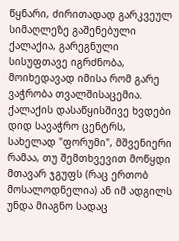წყნარი, ძირითადად გარკვეულ სიმაღლეზე გაშენებული ქალაქია, გარეგნული  სისუფთავე იგრძნობა, მოიხედავად იმისა რომ გარე ვაჭრობა თვალშისაცემია. ქალაქის დასაწყისშივე ხვდები დიდ სავაჭრო ცენტრს, სახელად "ფორუმი", მშვენიერი რამაა, თუ შემთხვევით მოწყდი მთავარ ჯგუფს (რაც ერთობ მოსალოდნელია) ან იმ ადგილს უნდა მიაგნო სადაც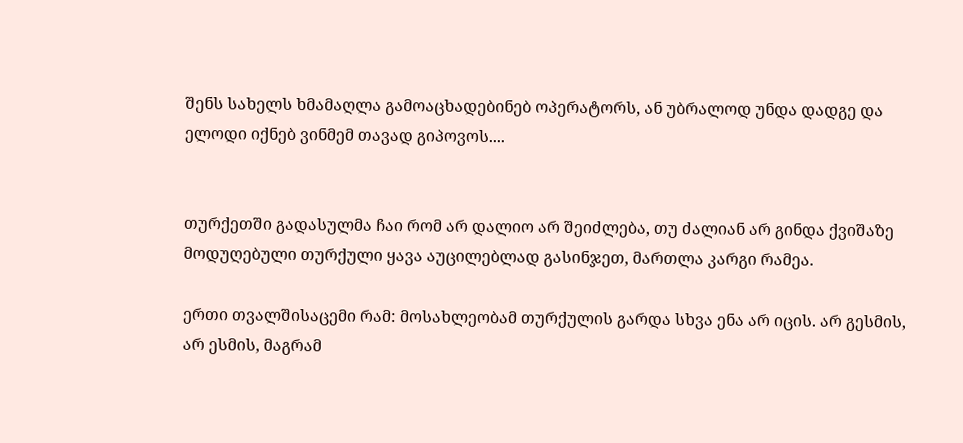შენს სახელს ხმამაღლა გამოაცხადებინებ ოპერატორს, ან უბრალოდ უნდა დადგე და ელოდი იქნებ ვინმემ თავად გიპოვოს....


თურქეთში გადასულმა ჩაი რომ არ დალიო არ შეიძლება, თუ ძალიან არ გინდა ქვიშაზე მოდუღებული თურქული ყავა აუცილებლად გასინჯეთ, მართლა კარგი რამეა.

ერთი თვალშისაცემი რამ: მოსახლეობამ თურქულის გარდა სხვა ენა არ იცის. არ გესმის, არ ესმის, მაგრამ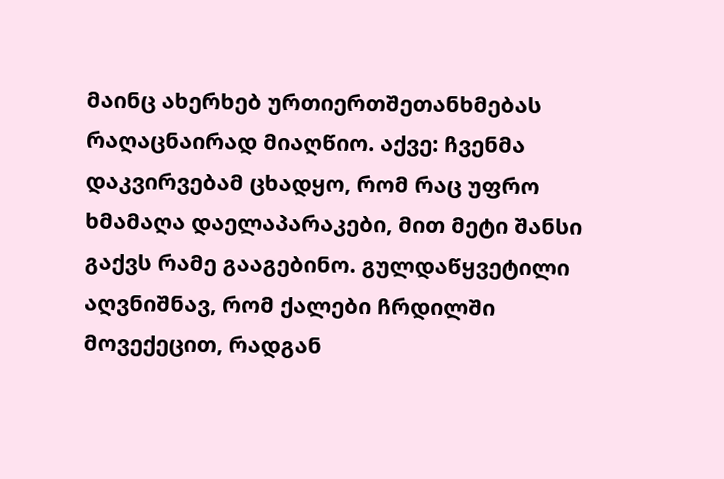მაინც ახერხებ ურთიერთშეთანხმებას რაღაცნაირად მიაღწიო. აქვე: ჩვენმა დაკვირვებამ ცხადყო, რომ რაც უფრო ხმამაღა დაელაპარაკები, მით მეტი შანსი გაქვს რამე გააგებინო. გულდაწყვეტილი აღვნიშნავ, რომ ქალები ჩრდილში მოვექეცით, რადგან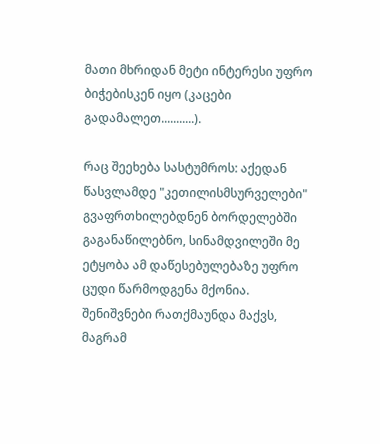მათი მხრიდან მეტი ინტერესი უფრო ბიჭებისკენ იყო (კაცები გადამალეთ...........).

რაც შეეხება სასტუმროს: აქედან წასვლამდე "კეთილისმსურველები" გვაფრთხილებდნენ ბორდელებში გაგანაწილებნო, სინამდვილეში მე ეტყობა ამ დაწესებულებაზე უფრო ცუდი წარმოდგენა მქონია. შენიშვნები რათქმაუნდა მაქვს, მაგრამ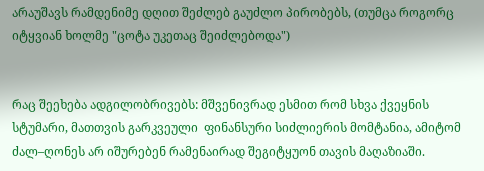არაუშავს რამდენიმე დღით შეძლებ გაუძლო პირობებს, (თუმცა როგორც იტყვიან ხოლმე "ცოტა უკეთაც შეიძლებოდა")


რაც შეეხება ადგილობრივებს: მშვენივრად ესმით რომ სხვა ქვეყნის სტუმარი, მათთვის გარკვეული  ფინანსური სიძლიერის მომტანია, ამიტომ ძალ–ღონეს არ იშურებენ რამენაირად შეგიტყუონ თავის მაღაზიაში.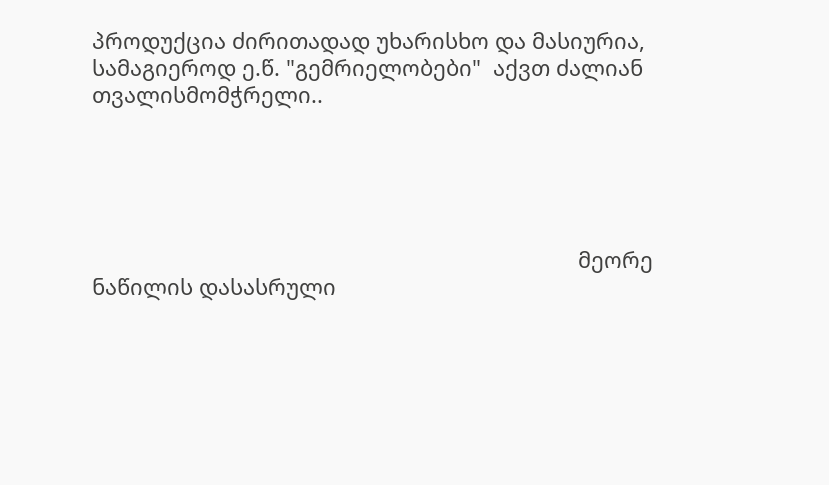პროდუქცია ძირითადად უხარისხო და მასიურია, სამაგიეროდ ე.წ. "გემრიელობები"  აქვთ ძალიან თვალისმომჭრელი..





                                                                                 მეორე ნაწილის დასასრული